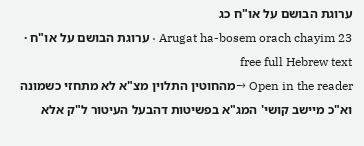ערוגת הבושם על או"ח כג
Arugat ha-bosem orach chayim 23 · ערוגת הבושם על או"ח · free full Hebrew text
Open in the reader →מהחוטין התלוין מצ"א לא מתחזי כשמונה וא"כ מיישב קושי' המג"א בפשיטות דהבעל העיטור ל"ק אלא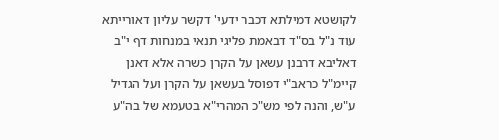לקושטא דמילתא דכבר ידעי' דקשר עליון דאורייתא
עוד נ"ל בס"ד דבאמת פליגי תנאי במנחות דף י"ב דאליבא דרבנן עשאן על הקרן כשרה אלא דאנן קיימ"ל כראב"י דפוסל בעשאן על הקרן ועל הגדיל ע"ש, והנה לפי מש"כ המהרי"א בטעמא של בה"ע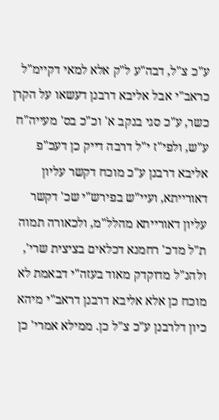ע"כ צ"ל, דבה"ע ל"ק אלא למאי דקיימ"ל כראב"י אבל אליבא דרבנן דעשאו על הקרן כשר, ע"כ סגי בנקב א' וכ"כ בס' מעייה"ח ע"ש, ולפי"ז י"ל דרבה דייק כן דעכ"פ אליבא דרבנן ע"כ מוכח דקשר עליון דאורייתא, ועיי"ש בפירש"י שכ' דקשר עליון דאורייתא מהלל"מ, ולכאורה תמוה ת"ל מדכ' רחמנא דכלאים בציצית שרי', ולהנ"ל מדוקדק מאוד בעזה"י דבאמת לא מוכח כן אלא אליבא דרבנן דראב"י מיהא כיון דלרבנן ע"כ צ"ל כן. ממילא אמרי' כן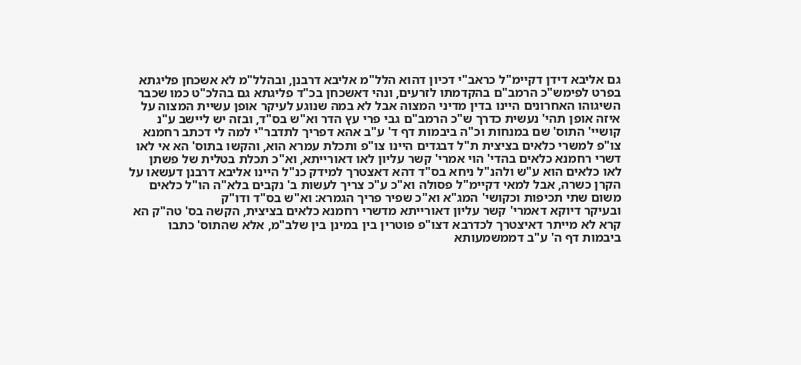גם אליבא דידן דקיימ"ל כראב"י דכיון דהוא הלל"מ אליבא דרבנן, ובהלל"מ לא אשכחן פליגתא בפרט לפימש"כ הרמב"ם בהקדמתו לזרעים, ונהי דאשכחן בכ"ד פליגתא גם בהלכ"ט כמו שכבר השיגוהו האחרונים היינו בדין מדיני המצוה אבל לא במה שנוגע לעיקר אופן עשיית המצוה על איזה אופן תהי' נעשית כדרך ש"כ הרמב"ם גבי פרי עץ הדר וא"ש בס"ד, ובזה יש ליישב ע"נ קושיי' התוס' שם במנחות וכ"ה ביבמות דף ד' ע"ב אהא דפריך לתדבר"י למה לי דכתב רחמנא צו"פ למשרי כלאים בציצית ת"ל דבגדים היינו צו"פ ותכלת עמרא הוא, והקשו בתוס' הא אי לאו דשרי רחמנא כלאים בהדי' הוי אמרי' קשר עליון לאו דאורייתא, וא"כ תכלת בטלית של פשתן לאו כלאים הוא ע"ש ולהנ"ל ניחא בס"ד דהא דאצטרך למידק כנ"ל היינו אליבא דרבנן דעשאו על הקרן כשרה, אבל למאי דקיימ"ל פסולה וא"כ ע"כ צריך לעשות ב' נקבים בלא"ה הו"ל כלאים משום שתי תכיפות וכקושי' המג"א וא"כ שפיר פריך הגמרא: וא"ש בס"ד ודו"ק
ובעיקר דיוקא דאמרי' קשר עליון דאורייתא מדשרי רחמנא כלאים בציצית, הקשה בס' טה"ק הא קרא לא מייתר דאיצטרך לכדרבא דצו"פ פוטרין בין במינן בין שלב"מ, אלא שהתוס' כתבו ביבמות דף ה' ע"ב דממשמעותא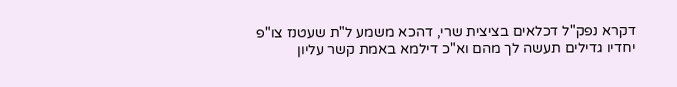דקרא נפק"ל דכלאים בציצית שרי, דהכא משמע ל"ת שעטנז צו"פ יחדיו גדילים תעשה לך מהם וא"כ דילמא באמת קשר עליון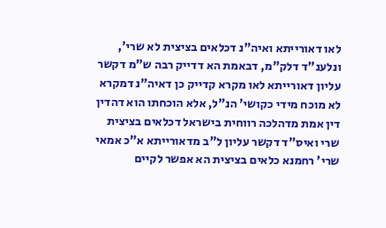לאו דאורייתא ואיה"נ דכלאים בציצית לא שרי', ונלענ"ד דלק"מ, דבאמת הא דדייק רבה ש"מ דקשר עליון דאורייתא לאו מקרא קדייק כן דאיה"נ דמקרא לא מוכח מידי כקושי' הנ"ל, אלא הוכחתו הוא דהדין דין אמת מדהלכה רווחית בישראל דכלאים בציצית שרי ואיס"ד דקשר עליון ל"ב מדאורייתא א"כ אמאי שרי' רחמנא כלאים בציצית הא אפשר לקיים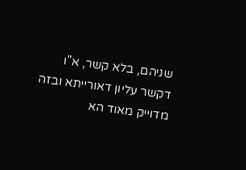שניהם, בלא קשר, א"ו דקשר עליון דאורייתא ובזה מדוייק מאוד הא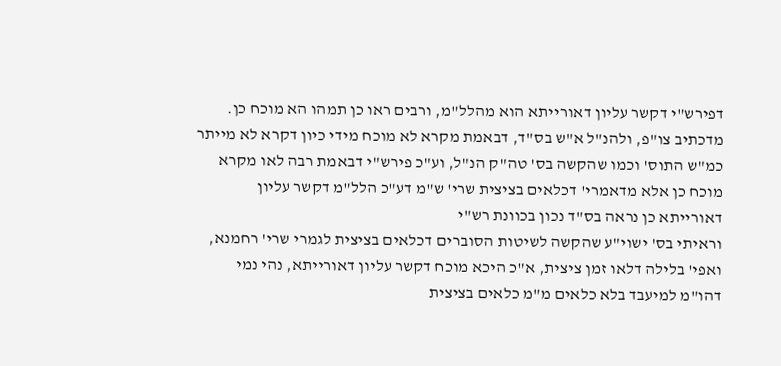דפירש"י דקשר עליון דאורייתא הוא מהלל"מ, ורבים ראו כן תמהו הא מוכח כן. מדכתיב צו"פ, ולהנ"ל א"ש בס"ד, דבאמת מקרא לא מוכח מידי כיון דקרא לא מייתר כמ"ש התוס' וכמו שהקשה בס' טה"ק הנ"ל, וע"כ פירש"י דבאמת רבה לאו מקרא מוכח כן אלא מדאמרי' דכלאים בציצית שרי' ש"מ דע"כ הלל"מ דקשר עליון דאורייתא כן נראה בס"ד נכון בכוונת רש"י
וראיתי בס' ישוי"ע שהקשה לשיטות הסוברים דכלאים בציצית לגמרי שרי' רחמנא, ואפי' בלילה דלאו זמן ציצית, א"כ היכא מוכח דקשר עליון דאורייתא, נהי נמי דהו"מ למיעבד בלא כלאים מ"מ כלאים בציצית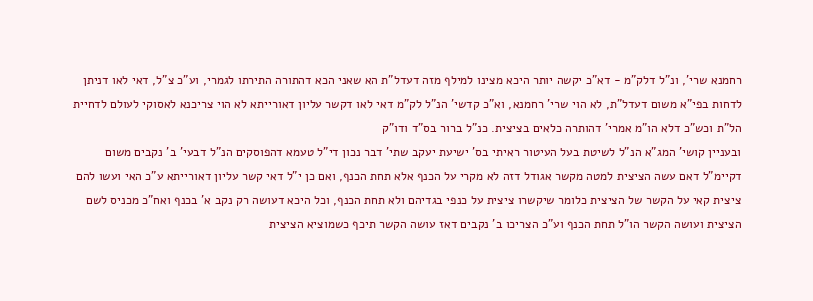רחמנא שרי', ונ"ל דלק"מ - דא"כ יקשה יותר היכא מצינו למילף מזה דעדל"ת הא שאני הכא דהתורה התירתו לגמרי, וע"כ צ"ל, דאי לאו דניתן לדחות בפי"א משום דעדל"ת, לא הוי שרי' רחמנא, וא"כ קדשי' הנ"ל לק"מ דאי לאו דקשר עליון דאורייתא לא הוי צריכנא לאסוקי לעולם לדחיית הל"ת וכש"כ דלא הו"מ אמרי' דהותרה כלאים בציצית. כנ"ל ברור בס"ד ודו"ק
ובעניין קושי' המג"א הנ"ל לשיטת בעל העיטור ראיתי בס' ישיעת יעקב שתי' דבר נכון די"ל טעמא דהפוסקים הנ"ל דבעי' ב' נקבים משום דקיימ"ל דאם עשה הציצית למטה מקשר אגודל דזה לא מקרי על הכנף אלא תחת הכנף, ואם כן י"ל דאי קשר עליון דאורייתא ע"כ האי ועשו להם ציצית קאי על הקשר של הציצית כלומר שיקשרו ציצית על כנפי בגדיהם ולא תחת הכנף, וכל היכא דעושה רק נקב א' בכנף ואח"כ מכניס לשם הציצית ועושה הקשר הו"ל תחת הכנף וע"כ הצריכו ב' נקבים דאז עושה הקשר תיכף כשמוציא הציצית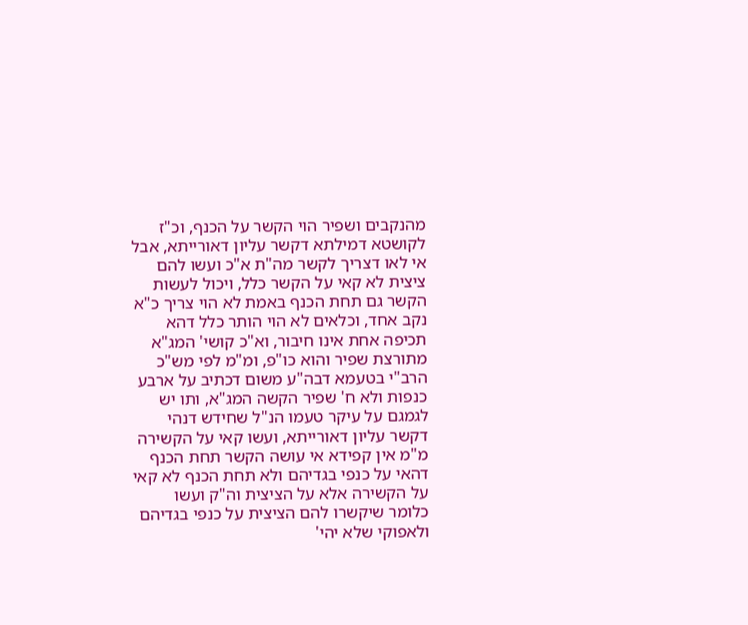מהנקבים ושפיר הוי הקשר על הכנף, וכ"ז לקושטא דמילתא דקשר עליון דאורייתא, אבל אי לאו דצריך לקשר מה"ת א"כ ועשו להם ציצית לא קאי על הקשר כלל, ויכול לעשות הקשר גם תחת הכנף באמת לא הוי צריך כ"א נקב אחד, וכלאים לא הוי הותר כלל דהא תכיפה אחת אינו חיבור, וא"כ קושי' המג"א מתורצת שפיר והוא כו"פ, ומ"מ לפי מש"כ הרב"י בטעמא דבה"ע משום דכתיב על ארבע כנפות ולא ח' שפיר הקשה המג"א, ותו יש לגמגם על עיקר טעמו הנ"ל שחידש דנהי דקשר עליון דאורייתא, ועשו קאי על הקשירה מ"מ אין קפידא אי עושה הקשר תחת הכנף דהאי על כנפי בגדיהם ולא תחת הכנף לא קאי על הקשירה אלא על הציצית וה"ק ועשו כלומר שיקשרו להם הציצית על כנפי בגדיהם ולאפוקי שלא יהי'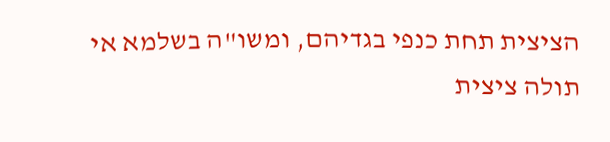הציצית תחת כנפי בגדיהם, ומשו"ה בשלמא אי תולה ציצית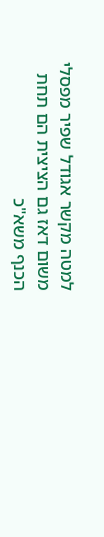למטה מקשר אגודל שפיר מפסלי משום דאז גם הציצית הם תחת הכנף משא"כ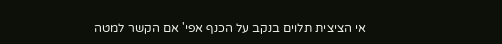אי הציצית תלוים בנקב על הכנף אפי' אם הקשר למטה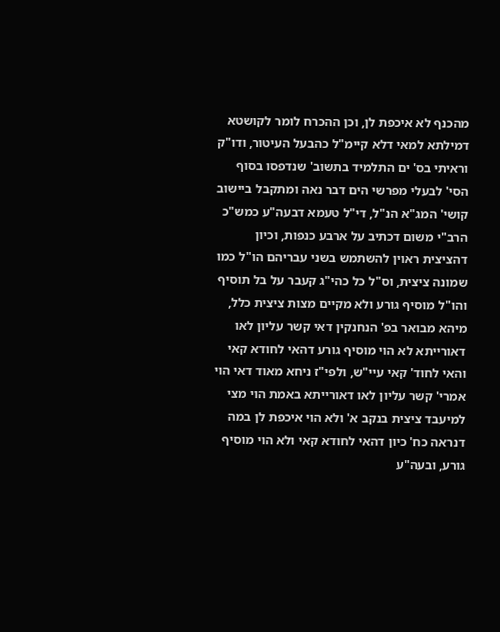מהכנף לא איכפת לן, וכן ההכרח לומר לקושטא דמילתא למאי דלא קיימ"ל כהבעל העיטור, ודו"ק
וראיתי בס' ים התלמיד בתשוב' שנדפסו בסוף הסי' לבעלי מפרשי הים דבר נאה ומתקבל ביישוב קושי' המג"א הנ"ל, די"ל טעמא דבעה"ע כמש"כ הרב"י משום דכתיב על ארבע כנפות, וכיון דהציצית ראוין להשתמש בשני עבריהם הו"ל כמו שמונה ציצית, וס"ל כל כהי"ג קעבר על בל תוסיף והו"ל מוסיף גורע ולא מקיים מצות ציצית כלל, מיהא מבואר בפ' הנחנקין דאי קשר עליון לאו דאורייתא לא הוי מוסיף גורע דהאי לחודא קאי והאי לחוד' קאי עיי"ש, ולפי"ז ניחא מאוד דאי הוי אמרי' קשר עליון לאו דאורייתא באמת הוי מצי למיעבד ציצית בנקב א' ולא הוי איכפת לן במה דנראה כח' כיון דהאי לחודא קאי ולא הוי מוסיף גורע, ובעה"ע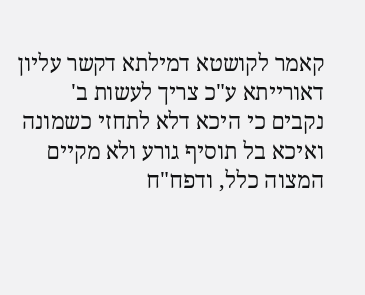קאמר לקושטא דמילתא דקשר עליון דאורייתא ע"כ צריך לעשות ב' נקבים כי היכא דלא לתחזי כשמונה ואיכא בל תוסיף גורע ולא מקיים המצוה כלל, ודפח"ח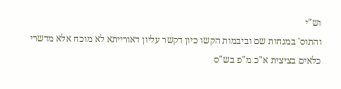וש"י
והתוס' במנחות שם וביבמות הקשו כיון דקשר עליון דאורייתא לא מוכח אלא מדשרי כלאים בציצית א"כ מ"פ בש"ס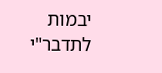יבמות לתדבר"י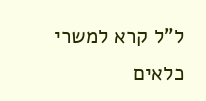ל"ל קרא למשרי כלאים